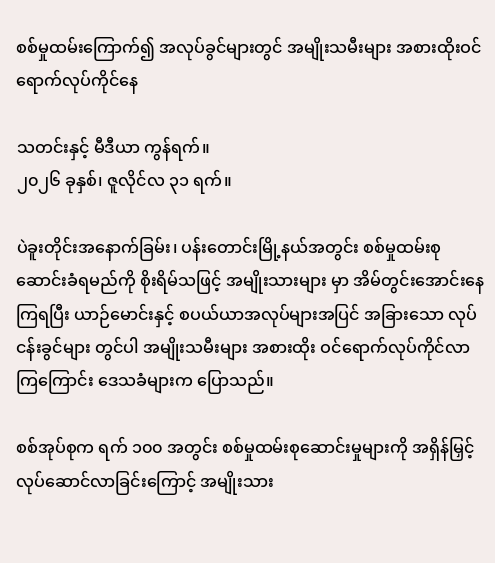စစ်မှုထမ်းကြောက်၍ အလုပ်ခွင်များတွင် အမျိုးသမီးများ အစားထိုးဝင်ရောက်လုပ်ကိုင်နေ

သတင်းနှင့် မီဒီယာ ကွန်ရက်။
၂၀၂၆ ခုနှစ်၊ ဇူလိုင်လ ၃၁ ရက်။

ပဲခူးတိုင်းအနောက်ခြမ်း၊ ပန်းတောင်းမြို့နယ်အတွင်း စစ်မှုထမ်းစုဆောင်းခံရမည်ကို စိုးရိမ်သဖြင့် အမျိုးသားများ မှာ အိမ်တွင်းအောင်းနေကြရပြီး ယာဉ်မောင်းနှင့် စပယ်ယာအလုပ်များအပြင် အခြားသော လုပ်ငန်းခွင်များ တွင်ပါ အမျိုးသမီးများ အစားထိုး ဝင်ရောက်လုပ်ကိုင်လာကြကြောင်း ဒေသခံများက ပြောသည်။

စစ်အုပ်စုက ရက် ၁၀၀ အတွင်း စစ်မှုထမ်းစုဆောင်းမှုများကို အရှိန်မြှင့်လုပ်ဆောင်လာခြင်းကြောင့် အမျိုးသား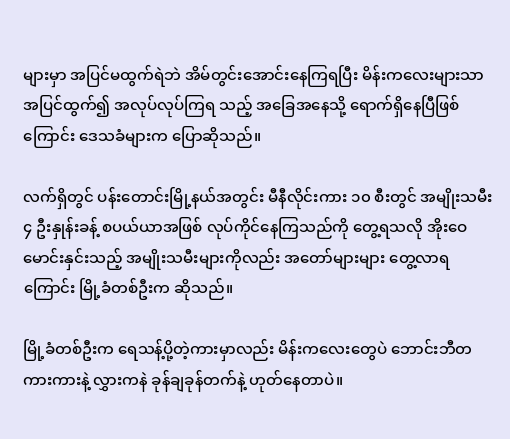များမှာ အပြင်မထွက်ရဲဘဲ အိမ်တွင်းအောင်းနေကြရပြီး မိန်းကလေးများသာ အပြင်ထွက်၍ အလုပ်လုပ်ကြရ သည့် အခြေအနေသို့ ရောက်ရှိနေပြီဖြစ်ကြောင်း ဒေသခံများက ပြောဆိုသည်။

လက်ရှိတွင် ပန်းတောင်းမြို့နယ်အတွင်း မီနီလိုင်းကား ၁၀ စီးတွင် အမျိုးသမီး ၄ ဦးနှုန်းခန့် စပယ်ယာအဖြစ် လုပ်ကိုင်နေကြသည်ကို တွေ့ရသလို အိုးဝေမောင်းနှင်းသည့် အမျိုးသမီးများကိုလည်း အတော်များများ တွေ့လာရကြောင်း မြို့ခံတစ်ဦးက ဆိုသည်။

မြို့ခံတစ်ဦးက ရေသန့်ပို့တဲ့ကားမှာလည်း မိန်းကလေးတွေပဲ ဘောင်းဘီတကားကားနဲ့ လွှားကနဲ ခုန်ချခုန်တက်နဲ့ ဟုတ်နေတာပဲ။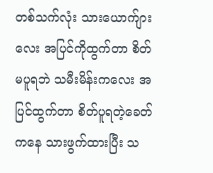တစ်သက်လုံး သားယောက်ျားလေး အပြင်ကိုထွက်တာ စိတ်မပူရဘဲ သမီးမိန်းကလေး အပြင်ထွက်တာ စိတ်ပူရတဲ့ခေတ်ကနေ သားဖွက်ထားပြီး သ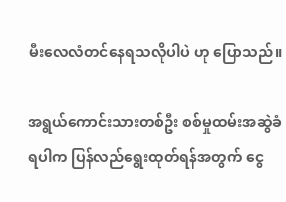မီးလေလံတင်နေရသလိုပါပဲ ဟု ပြောသည်။

အရွယ်ကောင်းသားတစ်ဦး စစ်မှုထမ်းအဆွဲခံရပါက ပြန်လည်ရွေးထုတ်ရန်အတွက် ငွေ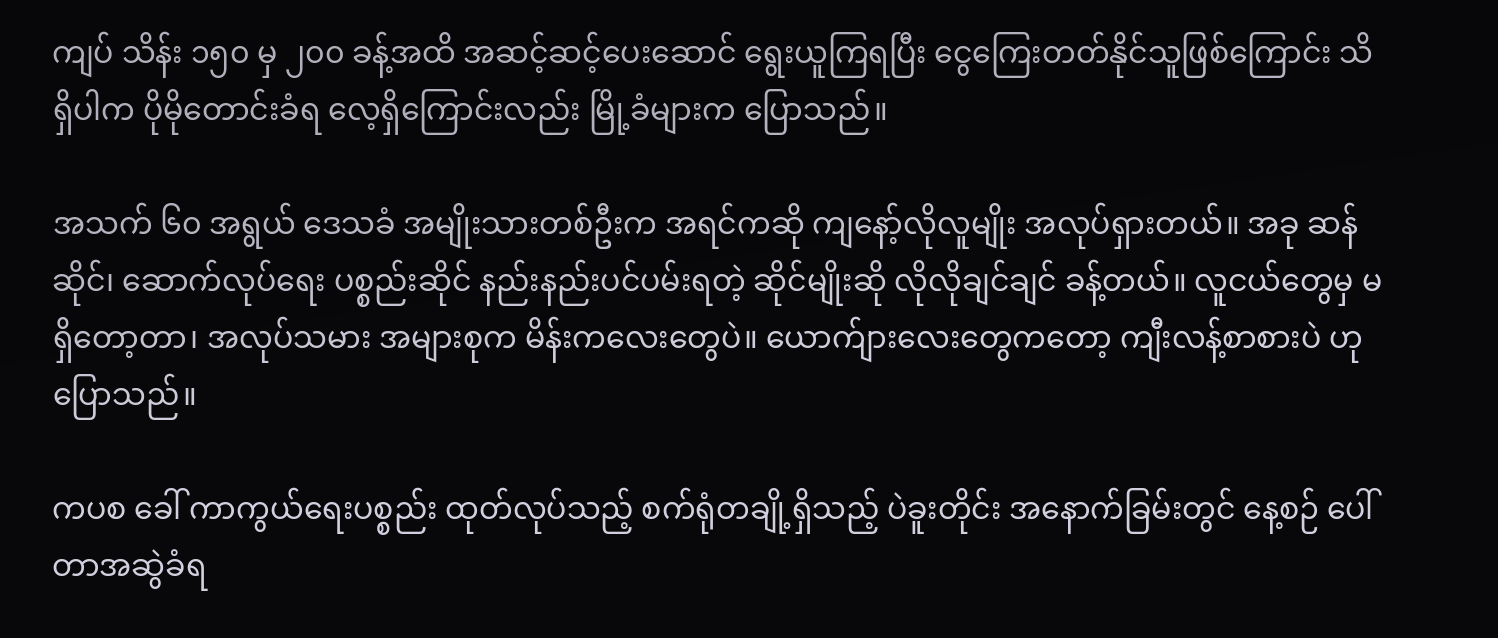ကျပ် သိန်း ၁၅၀ မှ ၂၀၀ ခန့်အထိ အဆင့်ဆင့်ပေးဆောင် ရွေးယူကြရပြီး ငွေကြေးတတ်နိုင်သူဖြစ်ကြောင်း သိရှိပါက ပိုမိုတောင်းခံရ လေ့ရှိကြောင်းလည်း မြို့ခံများက ပြောသည်။

အသက် ၆၀ အရွယ် ဒေသခံ အမျိုးသားတစ်ဦးက အရင်ကဆို ကျနော့်လိုလူမျိုး အလုပ်ရှားတယ်။ အခု ဆန် ဆိုင်၊ ဆောက်လုပ်ရေး ပစ္စည်းဆိုင် နည်းနည်းပင်ပမ်းရတဲ့ ဆိုင်မျိုးဆို လိုလိုချင်ချင် ခန့်တယ်။ လူငယ်တွေမှ မရှိတော့တာ၊ အလုပ်သမား အများစုက မိန်းကလေးတွေပဲ။ ယောက်ျားလေးတွေကတော့ ကျီးလန့်စာစားပဲ ဟု ပြောသည်။

ကပစ ခေါ် ကာကွယ်ရေးပစ္စည်း ထုတ်လုပ်သည့် စက်ရုံတချို့ရှိသည့် ပဲခူးတိုင်း အနောက်ခြမ်းတွင် နေ့စဉ် ပေါ်တာအဆွဲခံရ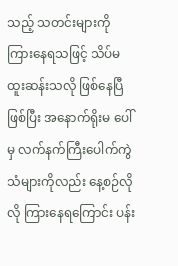သည့် သတင်းများကို ကြားနေရသဖြင့် သိပ်မထူးဆန်းသလို ဖြစ်နေပြီဖြစ်ပြီး အနောက်ရိုးမ ပေါ်မှ လက်နက်ကြီးပေါက်ကွဲသံများကိုလည်း နေ့စဉ်လိုလို ကြားနေရကြောင်း ပန်း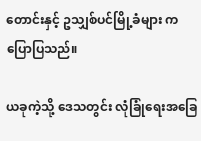တောင်းနှင့် ဥသျှစ်ပင်မြို့ခံများ က ပြောပြသည်။

ယခုကဲ့သို့ ဒေသတွင်း လုံခြုံရေးအခြေ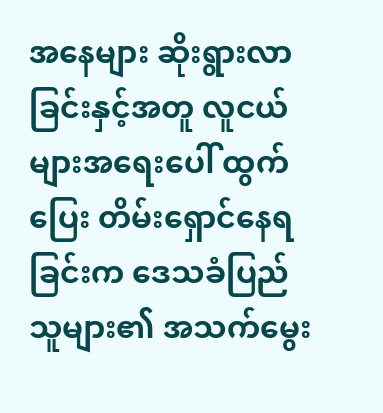အနေများ ဆိုးရွားလာခြင်းနှင့်အတူ လူငယ်များအရေးပေါ် ထွက်ပြေး တိမ်းရှောင်နေရခြင်းက ဒေသခံပြည်သူများ၏ အသက်မွေး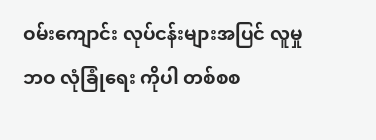ဝမ်းကျောင်း လုပ်ငန်းများအပြင် လူမှုဘဝ လုံခြုံရေး ကိုပါ တစ်စစ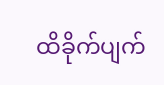ထိခိုက်ပျက်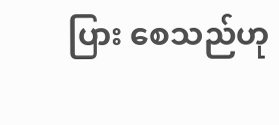ပြား စေသည်ဟု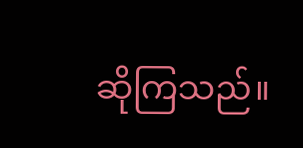ဆိုကြသည်။